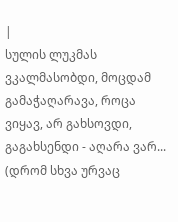|
სულის ლუკმას ვკალმასობდი, მოცდამ გამაჭაღარავა, როცა ვიყავ, არ გახსოვდი, გაგახსენდი - აღარა ვარ...
(დრომ სხვა ურვაც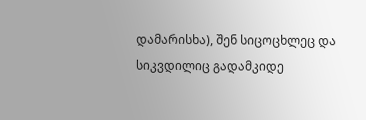დამარისხა), შენ სიცოცხლეც და სიკვდილიც გადამკიდე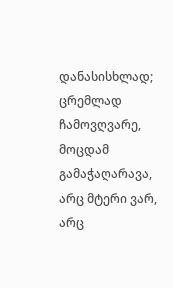დანასისხლად;
ცრემლად ჩამოვღვარე, მოცდამ გამაჭაღარავა, არც მტერი ვარ, არც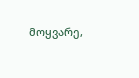მოყვარე,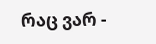რაც ვარ -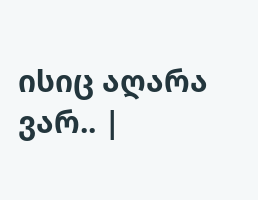ისიც აღარა ვარ.. |